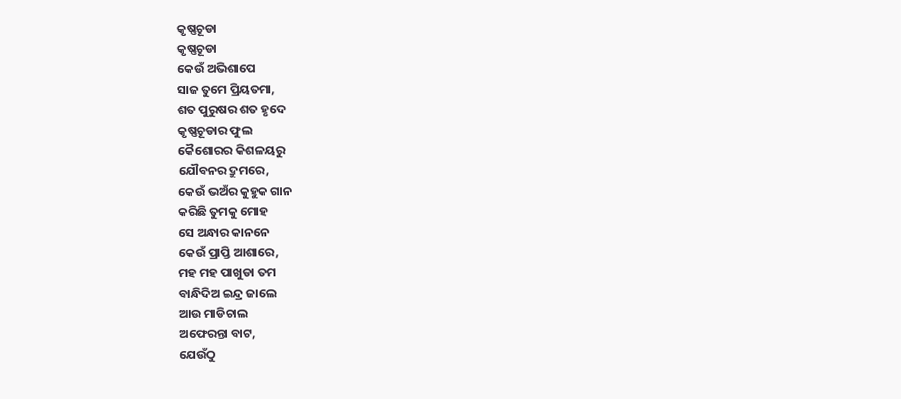କୃଷ୍ଣଚୂଡା
କୃଷ୍ଣଚୂଡା
କେଉଁ ଅଭିଶାପେ
ସାଜ ତୁମେ ପ୍ରିୟତମା,
ଶତ ପୁରୁଷର ଶତ ହୃଦେ
କୃଷ୍ଣଚୂଡାର ଫୁଲ
କୈଶୋରର କିଶଳୟରୁ
ଯୌବନର ଦ୍ରୁମରେ,
କେଉଁ ଭଅଁର କୁହୁକ ଗାନ
କରିଛି ତୁମକୁ ମୋହ
ସେ ଅନ୍ଧାର କାନନେ
କେଉଁ ପ୍ରାପ୍ତି ଆଶାରେ,
ମହ ମହ ପାଖୁଡା ତମ
ବାନ୍ଧିଦିଅ ଇନ୍ଦ୍ର ଜାଲେ
ଆଉ ମାଡିଚାଲ
ଅଫେରନ୍ତା ବାଟ,
ଯେଉଁଠୁ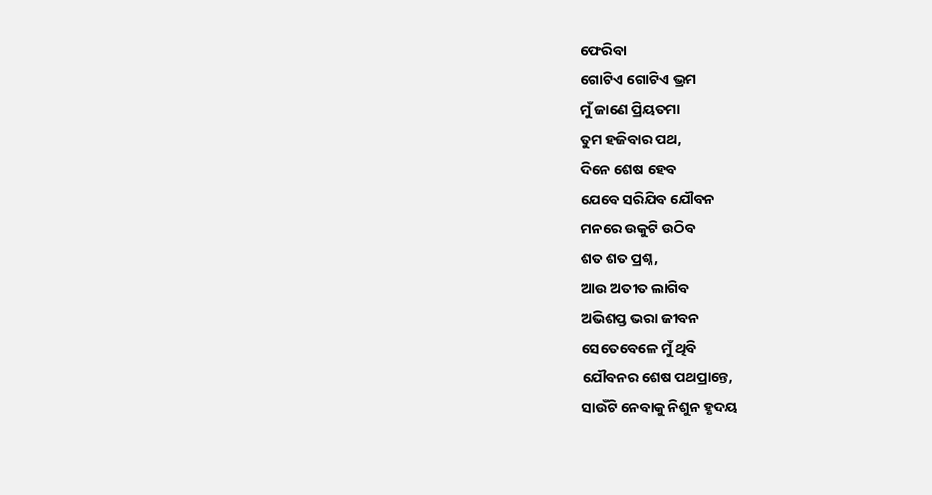ଫେରିବା
ଗୋଟିଏ ଗୋଟିଏ ଭ୍ରମ
ମୁଁ ଜାଣେ ପ୍ରିୟତମା
ତୁମ ହଜିବାର ପଥ,
ଦିନେ ଶେଷ ହେବ
ଯେବେ ସରିଯିବ ଯୌବନ
ମନରେ ଉକୁଟି ଉଠିବ
ଶତ ଶତ ପ୍ରଶ୍ନ,
ଆଉ ଅତୀତ ଲାଗିବ
ଅଭିଶପ୍ତ ଭରା ଜୀବନ
ସେତେବେଳେ ମୁଁ ଥିବି
ଯୌବନର ଶେଷ ପଥପ୍ରାନ୍ତେ,
ସାଉଁଟି ନେବାକୁ ନିଶୁନ ହୃଦୟ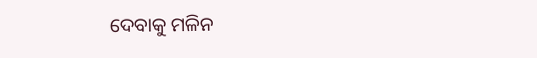ଦେବାକୁ ମଳିନ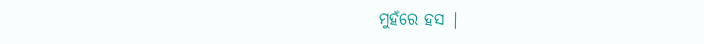ମୁହଁରେ ହସ |